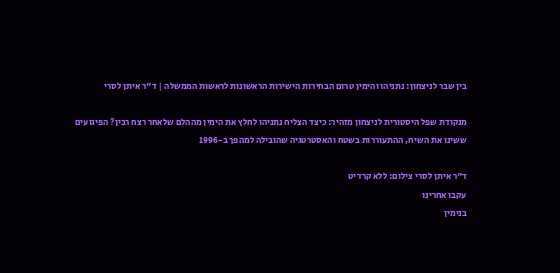בין שבר לניצחון: נתניהו והימין טרום הבחירות הישירות הראשונות לראשות הממשלה | ד"ר איתן לסרי

מנקודת שפל היסטורית לניצחון מזהיר: כיצד הצליח נתניהו לחלץ את הימין מההלם שלאחר רצח רבין? הפיגועים ששינו את השיח, ההתעוררות בשטח והאסטרטגיה שהובילה למהפך ב-1996

ד"ר איתן לסרי צילום: ללא קרדיט
עקבו אחרינו
בנימין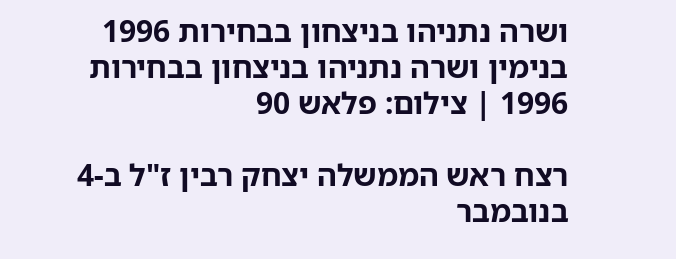ושרה נתניהו בניצחון בבחירות 1996
בנימין ושרה נתניהו בניצחון בבחירות 1996 | צילום: פלאש 90

רצח ראש הממשלה יצחק רבין ז"ל ב-4 בנובמבר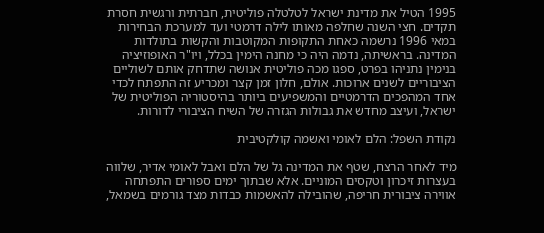1995 הטיל את מדינת ישראל לטלטלה פוליטית, חברתית ורגשית חסרת תקדים. חצי השנה שחלפה מאותו לילה דרמטי ועד למערכת הבחירות במאי 1996 נרשמה כאחת התקופות המקוטבות והקשות בתולדות המדינה. בראשיתה, נדמה היה כי מחנה הימין בכלל, ויו"ר האופוזיציה בנימין נתניהו בפרט, ספגו מכה פוליטית אנושה שתדחק אותם לשוליים הציבוריים לשנים ארוכות. אולם, חלון זמן קצר ומכריע זה התפתח לכדי אחד המהפכים הדרמטיים והמשפיעים ביותר בהיסטוריה הפוליטית של ישראל, ועיצב מחדש את גבולות הגזרה של השיח הציבורי לדורות.

נקודת השפל: הלם לאומי ואשמה קולקטיבית

מיד לאחר הרצח, שטף את המדינה גל של הלם ואבל לאומי אדיר, שלווה בעצרות זיכרון וטקסים המוניים. אלא שבתוך ימים ספורים התפתחה אווירה ציבורית חריפה, שהובילה להאשמות כבדות מצד גורמים בשמאל,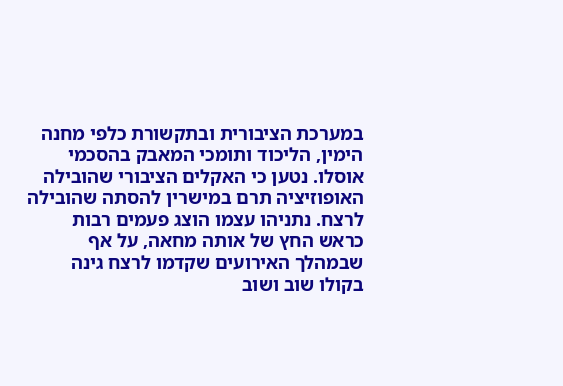במערכת הציבורית ובתקשורת כלפי מחנה הימין, הליכוד ותומכי המאבק בהסכמי אוסלו. נטען כי האקלים הציבורי שהובילה האופוזיציה תרם במישרין להסתה שהובילה לרצח. נתניהו עצמו הוצג פעמים רבות כראש החץ של אותה מחאה, על אף שבמהלך האירועים שקדמו לרצח גינה בקולו שוב ושוב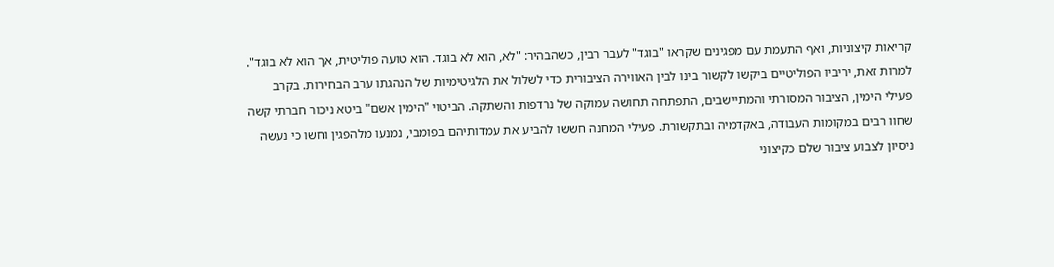קריאות קיצוניות, ואף התעמת עם מפגינים שקראו "בוגד" לעבר רבין, כשהבהיר: "לא, הוא לא בוגד. הוא טועה פוליטית, אך הוא לא בוגד". למרות זאת, יריביו הפוליטיים ביקשו לקשור בינו לבין האווירה הציבורית כדי לשלול את הלגיטימיות של הנהגתו ערב הבחירות. בקרב פעילי הימין, הציבור המסורתי והמתיישבים, התפתחה תחושה עמוקה של נרדפות והשתקה. הביטוי "הימין אשם" ביטא ניכור חברתי קשה שחוו רבים במקומות העבודה, באקדמיה ובתקשורת. פעילי המחנה חששו להביע את עמדותיהם בפומבי, נמנעו מלהפגין וחשו כי נעשה ניסיון לצבוע ציבור שלם כקיצוני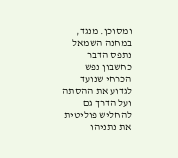ומסוכן. מנגד, במחנה השמאל נתפס הדבר כחשבון נפש הכרחי שנועד לגדוע את ההסתה ועל הדרך גם להחליש פוליטית את נתניהו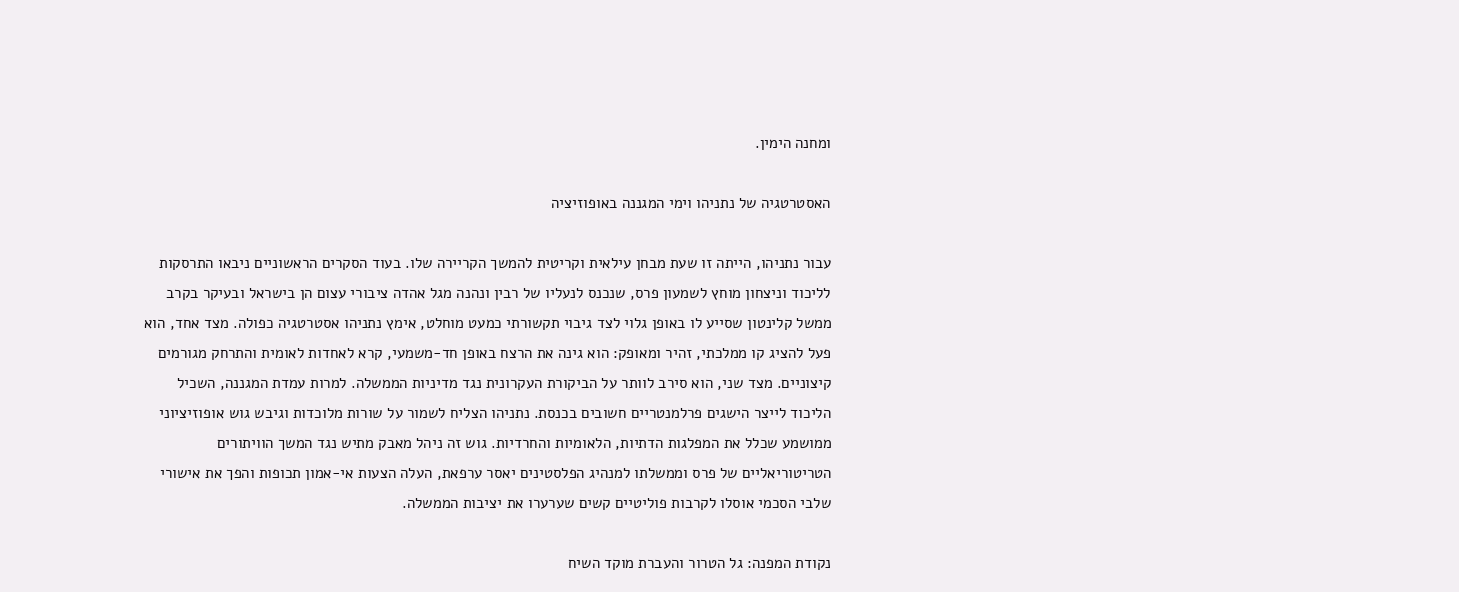ומחנה הימין.

האסטרטגיה של נתניהו וימי המגננה באופוזיציה

עבור נתניהו, הייתה זו שעת מבחן עילאית וקריטית להמשך הקריירה שלו. בעוד הסקרים הראשוניים ניבאו התרסקות לליכוד וניצחון מוחץ לשמעון פרס, שנכנס לנעליו של רבין ונהנה מגל אהדה ציבורי עצום הן בישראל ובעיקר בקרב ממשל קלינטון שסייע לו באופן גלוי לצד גיבוי תקשורתי כמעט מוחלט, אימץ נתניהו אסטרטגיה כפולה. מצד אחד, הוא פעל להציג קו ממלכתי, זהיר ומאופק: הוא גינה את הרצח באופן חד-משמעי, קרא לאחדות לאומית והתרחק מגורמים קיצוניים. מצד שני, הוא סירב לוותר על הביקורת העקרונית נגד מדיניות הממשלה. למרות עמדת המגננה, השכיל הליכוד לייצר הישגים פרלמנטריים חשובים בכנסת. נתניהו הצליח לשמור על שורות מלוכדות וגיבש גוש אופוזיציוני ממושמע שכלל את המפלגות הדתיות, הלאומיות והחרדיות. גוש זה ניהל מאבק מתיש נגד המשך הוויתורים הטריטוריאליים של פרס וממשלתו למנהיג הפלסטינים יאסר ערפאת, העלה הצעות אי-אמון תכופות והפך את אישורי שלבי הסכמי אוסלו לקרבות פוליטיים קשים שערערו את יציבות הממשלה.

נקודת המפנה: גל הטרור והעברת מוקד השיח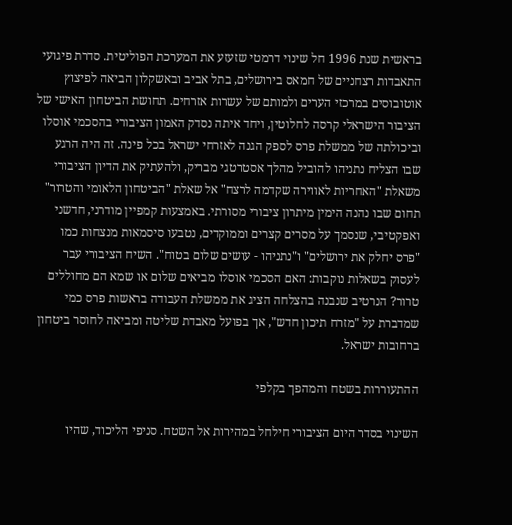בראשית שנת 1996 חל שינוי דרמטי שזעזע את המערכת הפוליטית. סדרת פיגועי התאבדות רצחניים של חמאס בירושלים, בתל אביב ובאשקלון הביאה לפיצוץ אוטובוסים במרכזי הערים ולמותם של עשרות אזרחים. תחושת הביטחון האישי של הציבור הישראלי קרסה לחלוטין, ויחד איתה נסדק האמון הציבורי בהסכמי אוסלו וביכולתה של ממשלת פרס לספק הגנה לאזרחי ישראל בכל פינה. זה היה הרגע שבו הצליח נתניהו להוביל מהלך אסטרטגי מבריק, ולהעתיק את הדיון הציבורי משאלת "האחריות לאווירה שקדמה לרצח" אל שאלת "הביטחון הלאומי והטרור" תחום שבו נהנה הימין מיתרון ציבורי מסורתי. באמצעות קמפיין מודרני, חדשני ואפקטיבי, שנסמך על מסרים קצרים וממוקדים, נטבעו סיסמאות מנצחות כמו "פרס יחלק את ירושלים" ו"נתניהו - עושים שלום בטוח". השיח הציבורי עבר לעסוק בשאלות נוקבות: האם הסכמי אוסלו מביאים שלום או שמא הם מחוללים טרור? הנרטיב שנבנה בהצלחה הציג את ממשלת העבודה בראשות פרס כמי שמדברת על "מזרח תיכון חדש", אך בפועל מאבדת שליטה ומביאה לחוסר ביטחון ברחובות ישראל.

ההתעוררות בשטח והמהפך בקלפי

השינוי בסדר היום הציבורי חילחל במהירות אל השטח. סניפי הליכוד, שהיו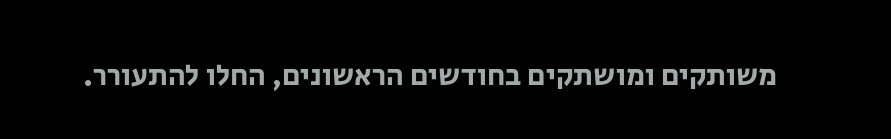משותקים ומושתקים בחודשים הראשונים, החלו להתעורר.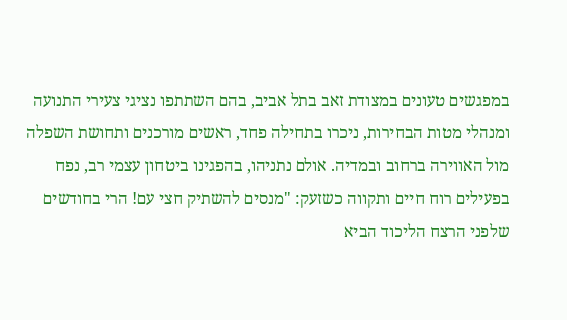במפגשים טעונים במצודת זאב בתל אביב, בהם השתתפו נציגי צעירי התנועה ומנהלי מטות הבחירות, ניכרו בתחילה פחד, ראשים מורכנים ותחושת השפלה מול האווירה ברחוב ובמדיה. אולם נתניהו, בהפגינו ביטחון עצמי רב, נפח בפעילים רוח חיים ותקווה כשזעק: "מנסים להשתיק חצי עם! הרי בחודשים שלפני הרצח הליכוד הביא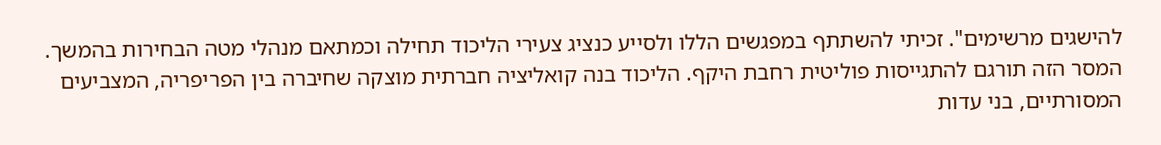להישגים מרשימים". זכיתי להשתתף במפגשים הללו ולסייע כנציג צעירי הליכוד תחילה וכמתאם מנהלי מטה הבחירות בהמשך. המסר הזה תורגם להתגייסות פוליטית רחבת היקף. הליכוד בנה קואליציה חברתית מוצקה שחיברה בין הפריפריה, המצביעים המסורתיים, בני עדות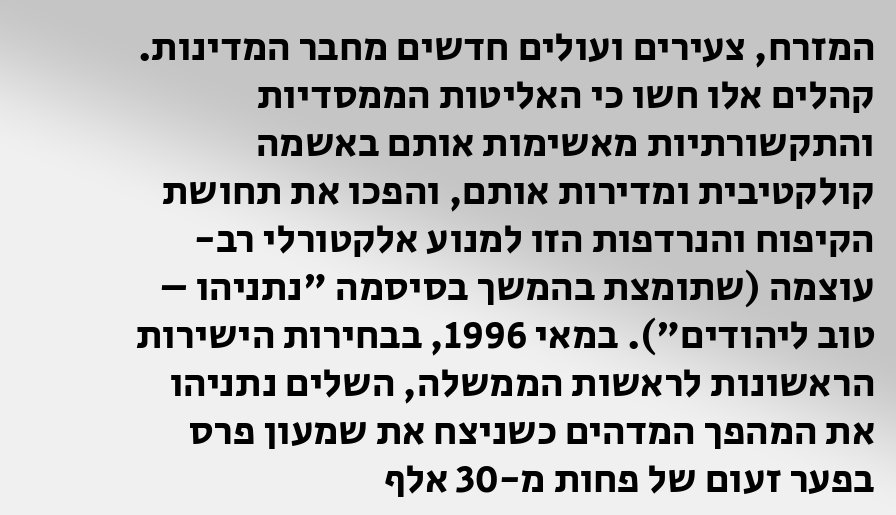המזרח, צעירים ועולים חדשים מחבר המדינות. קהלים אלו חשו כי האליטות הממסדיות והתקשורתיות מאשימות אותם באשמה קולקטיבית ומדירות אותם, והפכו את תחושת הקיפוח והנרדפות הזו למנוע אלקטורלי רב-עוצמה (שתומצת בהמשך בסיסמה "נתניהו – טוב ליהודים"). במאי 1996, בבחירות הישירות הראשונות לראשות הממשלה, השלים נתניהו את המהפך המדהים כשניצח את שמעון פרס בפער זעום של פחות מ-30 אלף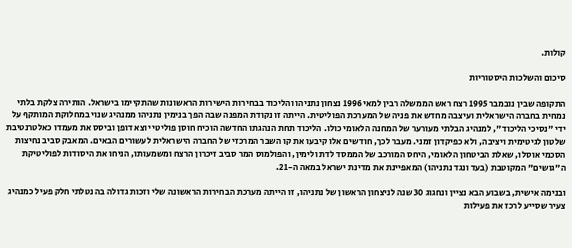קולות.

סיכום והשלכות היסטוריות

התקופה שבין נובמבר 1995 רצח ראש הממשלה רבין למאי 1996 נצחון נתניהו והליכוד בבחירות הישירות הראשונות שהתקיימו בישראל. הותירה צלקת בלתי נמחית בחברה הישראלית ועיצבה מחדש את פניה של המערכת הפוליטית. הייתה זו נקודת המפנה שבה הפך בנימין נתניהו ממנהיג שנוי במחלוקת המותקף על ידי "נסיכי הליכוד", למנהיג הבלתי מעורער של המחנה הלאומי כולו. הליכוד תחת הנהגתו החדשה הוכיח חוסן פוליטי יוצא דופן וביסס את מעמדו כאלטרנטיבת שלטון לגיטימית ויציבה, ולא כפיקדון זמני. מעבר לכך, חודשים אלו קיבעו את קו השבר המרכזי של החברה הישראלית לעשורים הבאים. המאבק סביב נחיצות הסכמי אוסלו, שאלת הביטחון הלאומי, היחס המורכב של הממסד לדת ולימין, והפולמוס המר סביב זיכרון הרצח ומשמעותו, הניחו את היסודות לפוליטיקת ה"גושים" המקוטבת (בעד ונגד נתניהו) המאפיינת את מדינת ישראל במאה ה-21.

ובנימה אישית, בשבוע הבא נציין ונחגוג 30 שנה לניצחון הראשון של נתניהו, זו הייתה מערכת הבחירות הראשונה שלי וזכות גדולה בה נטלתי חלק פעיל כמנהיג צעיר שסייע לרכז את פעילות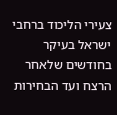צעירי הליכוד ברחבי ישראל בעיקר בחודשים שלאחר הרצח ועד הבחירות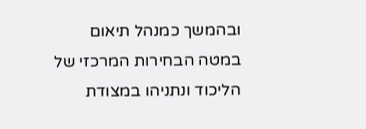ובהמשך כמנהל תיאום במטה הבחירות המרכזי של הליכוד ונתניהו במצודת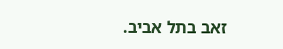זאב בתל אביב.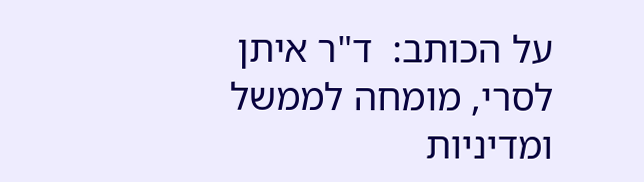על הכותב:  ד"ר איתן לסרי, מומחה לממשל ומדיניות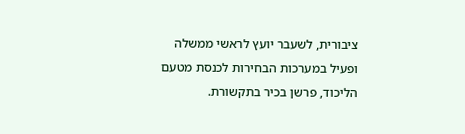ציבורית, לשעבר יועץ לראשי ממשלה ופעיל במערכות הבחירות לכנסת מטעם הליכוד, פרשן בכיר בתקשורת.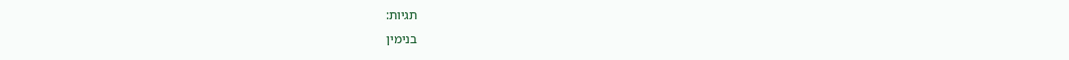תגיות:
בנימין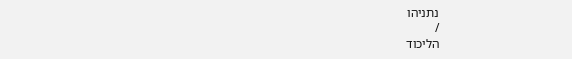נתניהו
/
הליכוד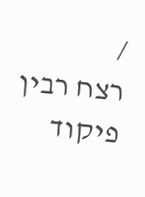/
רצח רבין
פיקוד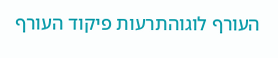העורף לוגוהתרעות פיקוד העורף